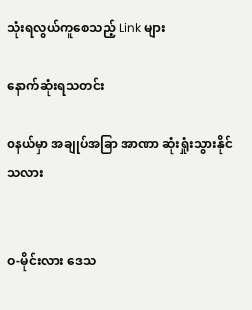သုံးရလွယ်ကူစေသည့် Link များ

နောက်ဆုံးရသတင်း

၀နယ်မှာ အချုပ်အခြာ အာဏာ ဆုံးရှုံးသွားနိုင်သလား


ဝ-မိုင်းလား ဒေသ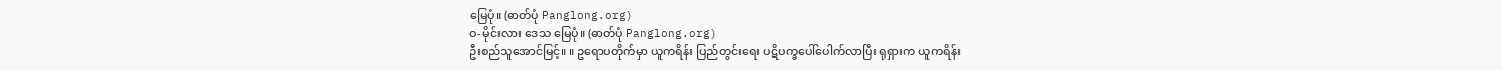မြေပုံ။ (ဓာတ်ပုံ Panglong.org)
ဝ-မိုင်းလား ဒေသ မြေပုံ။ (ဓာတ်ပုံ Panglong.org)
ဦးစည်သူအောင်မြင့်။ ။ ဥရောပတိုက်မှာ ယူကရိန်း ပြည်တွင်းရေး ပဋိပက္ခပေါ်ပေါက်လာပြီး ရုရှားက ယူကရိန်း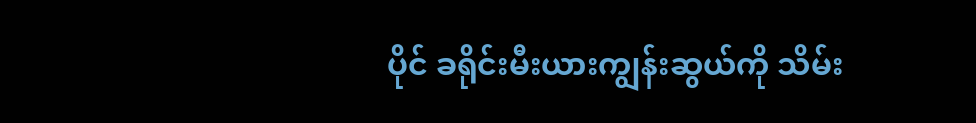ပိုင် ခရိုင်းမီးယားကျွန်းဆွယ်ကို သိမ်း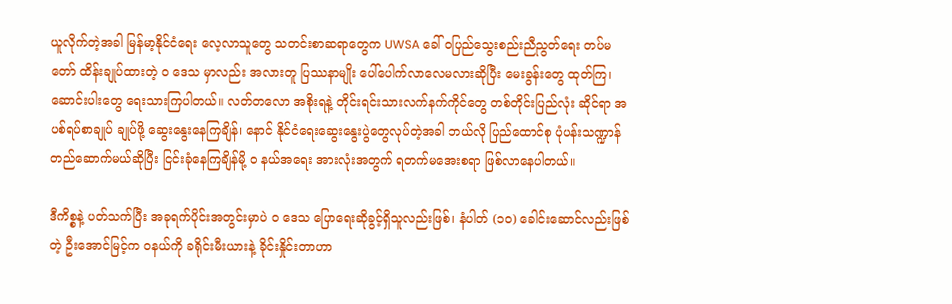ယူလိုက်တဲ့အခါ မြန်မာ့နိုင်ငံရေး လေ့လာသူတွေ သတင်းစာဆရာတွေက UWSA ခေါ် ဝပြည်သွေးစည်းညီညွတ်ရေး တပ်မတော် ထိန်းချုပ်ထားတဲ့ ၀ ဒေသ မှာလည်း အလားတူ ပြဿနာမျိုး ပေါ်ပေါက်လာလေမလားဆိုပြီး မေးခွန်းတွေ ထုတ်ကြ၊ ဆောင်းပါးတွေ ရေးသားကြပါတယ်။ လတ်တလော အစိုးရနဲ့ တိုင်းရင်းသားလက်နက်ကိုင်တွေ တစ်တိုင်းပြည်လုံး ဆိုင်ရာ အပစ်ရပ်စာချုပ် ချုပ်ဖို့ ဆွေးနွေးနေကြချိန်၊ နောင် နိုင်ငံရေးဆွေးနွေးပွဲတွေလုပ်တဲ့အခါ ဘယ်လို ပြည်ထောင်စု ပုံပန်းသဏ္ဍာန် တည်ဆောက်မယ်ဆိုပြီး ငြင်းခုံနေကြချိန်မို့ ၀ နယ်အရေး အားလုံးအတွက် ရတက်မအေးစရာ ဖြစ်လာနေပါတယ်။

ဒီကိစ္စနဲ့ ပတ်သက်ပြီး အခုရက်ပိုင်းအတွင်းမှာပဲ ၀ ဒေသ ပြောရေးဆိုခွင့်ရှိသူလည်းဖြစ်၊ နံပါတ် (၁၀) ခေါင်းဆောင်လည်းဖြစ်တဲ့ ဦးအောင်မြင့်က ဝနယ်ကို ခရိုင်းမီးယားနဲ့ ခိုင်းနှိုင်းတာဟာ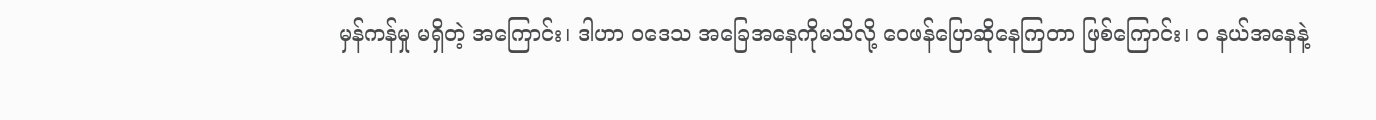မှန်ကန်မှု မရှိတဲ့ အကြောင်း၊ ဒါဟာ ဝဒေသ အခြေအနေကိုမသိလို့ ဝေဖန်ပြောဆိုနေကြတာ ဖြစ်ကြောင်း၊ ၀ နယ်အနေနဲ့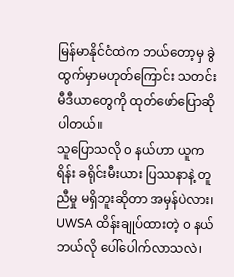မြန်မာနိုင်ငံထဲက ဘယ်တော့မှ ခွဲထွက်မှာမဟုတ်ကြောင်း သတင်းမီဒီယာတွေကို ထုတ်ဖော်ပြောဆိုပါတယ်။
သူပြောသလို ၀ နယ်ဟာ ယူကရိန်း ခရိုင်းမီးယား ပြဿနာနဲ့ တူညီမှု မရှိဘူးဆိုတာ အမှန်ပဲလား၊ UWSA ထိန်းချုပ်ထားတဲ့ ၀ နယ် ဘယ်လို ပေါ်ပေါက်လာသလဲ၊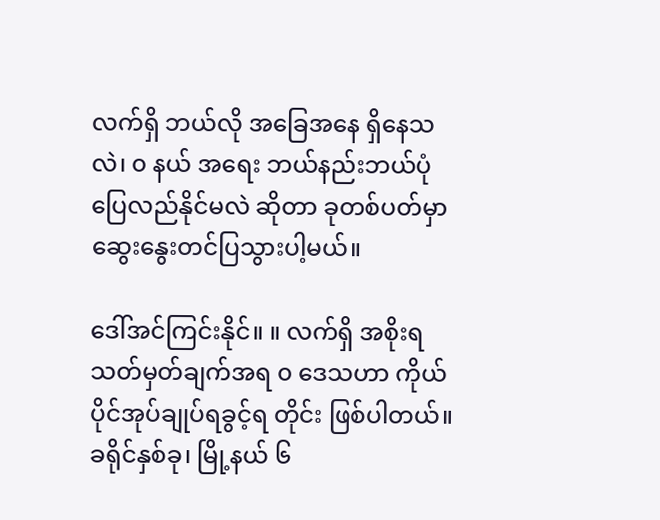လက်ရှိ ဘယ်လို အခြေအနေ ရှိနေသလဲ၊ ၀ နယ် အရေး ဘယ်နည်းဘယ်ပုံ ပြေလည်နိုင်မလဲ ဆိုတာ ခုတစ်ပတ်မှာ ဆွေးနွေးတင်ပြသွားပါ့မယ်။

ဒေါ်အင်ကြင်းနိုင်။ ။ လက်ရှိ အစိုးရသတ်မှတ်ချက်အရ ၀ ဒေသဟာ ကိုယ်ပိုင်အုပ်ချုပ်ရခွင့်ရ တိုင်း ဖြစ်ပါတယ်။ ခရိုင်နှစ်ခု၊ မြို့နယ် ၆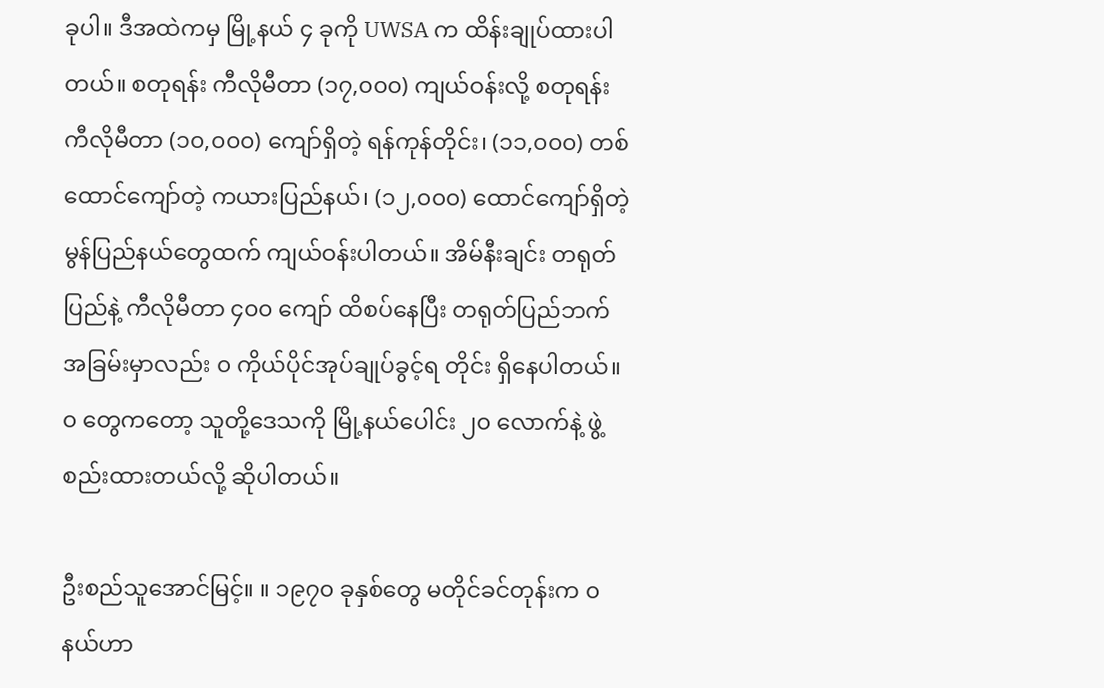ခုပါ။ ဒီအထဲကမှ မြို့နယ် ၄ ခုကို UWSA က ထိန်းချုပ်ထားပါတယ်။ စတုရန်း ကီလိုမီတာ (၁၇,၀၀၀) ကျယ်ဝန်းလို့ စတုရန်း ကီလိုမီတာ (၁၀,၀၀၀) ကျော်ရှိတဲ့ ရန်ကုန်တိုင်း၊ (၁၁,၀၀၀) တစ်ထောင်ကျော်တဲ့ ကယားပြည်နယ်၊ (၁၂,၀၀၀) ထောင်ကျော်ရှိတဲ့ မွန်ပြည်နယ်တွေထက် ကျယ်ဝန်းပါတယ်။ အိမ်နီးချင်း တရုတ်ပြည်နဲ့ ကီလိုမီတာ ၄၀၀ ကျော် ထိစပ်နေပြီး တရုတ်ပြည်ဘက် အခြမ်းမှာလည်း ၀ ကိုယ်ပိုင်အုပ်ချုပ်ခွင့်ရ တိုင်း ရှိနေပါတယ်။ ၀ တွေကတော့ သူတို့ဒေသကို မြို့နယ်ပေါင်း ၂၀ လောက်နဲ့ ဖွဲ့စည်းထားတယ်လို့ ဆိုပါတယ်။

ဦးစည်သူအောင်မြင့်။ ။ ၁၉၇၀ ခုနှစ်တွေ မတိုင်ခင်တုန်းက ၀ နယ်ဟာ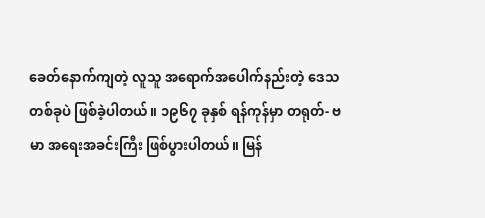ခေတ်နောက်ကျတဲ့ လူသူ အရောက်အပေါက်နည်းတဲ့ ဒေသတစ်ခုပဲ ဖြစ်ခဲ့ပါတယ်။ ၁၉၆၇ ခုနှစ် ရန်ကုန်မှာ တရုတ်- ဗမာ အရေးအခင်းကြီး ဖြစ်ပွားပါတယ်။ မြန်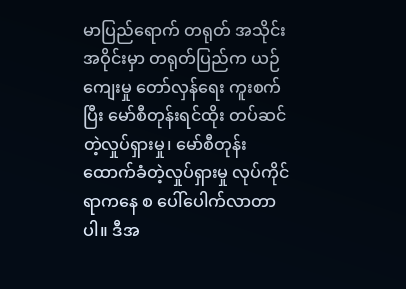မာပြည်ရောက် တရုတ် အသိုင်းအဝိုင်းမှာ တရုတ်ပြည်က ယဉ်ကျေးမှု တော်လှန်ရေး ကူးစက်ပြီး မော်စီတုန်းရင်ထိုး တပ်ဆင်တဲ့လှုပ်ရှားမှု၊ မော်စီတုန်းထောက်ခံတဲ့လှုပ်ရှားမှု လုပ်ကိုင်ရာကနေ စ ပေါ်ပေါက်လာတာပါ။ ဒီအ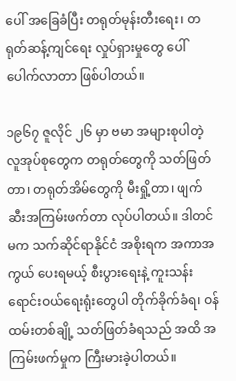ပေါ် အခြေခံပြီး တရုတ်မုန်းတီးရေး၊ တရုတ်ဆန့်ကျင်ရေး လှုပ်ရှားမှုတွေ ပေါ်ပေါက်လာတာ ဖြစ်ပါတယ်။

၁၉၆၇ ဇူလိုင် ၂၆ မှာ ဗမာ အများစုပါတဲ့ လူအုပ်စုတွေက တရုတ်တွေကို သတ်ဖြတ်တာ၊ တရုတ်အိမ်တွေကို မီးရှို့တာ၊ ဖျက်ဆီးအကြမ်းဖက်တာ လုပ်ပါတယ်။ ဒါတင်မက သက်ဆိုင်ရာနိုင်ငံ အစိုးရက အကာအကွယ် ပေးရမယ့် စီးပွားရေးနဲ့ ကူးသန်းရောင်းဝယ်ရေးရုံးတွေပါ တိုက်ခိုက်ခံရ၊ ဝန်ထမ်းတစ်ချို့ သတ်ဖြတ်ခံရသည် အထိ အကြမ်းဖက်မှုက ကြီးမားခဲ့ပါတယ်။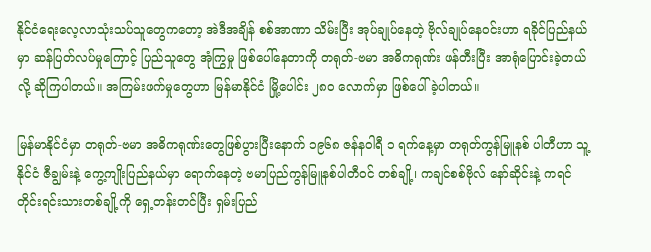နိုင်ငံရေးလေ့လာသုံးသပ်သူတွေကတော့ အဲဒီအချိန် စစ်အာဏာ သိမ်းပြီး အုပ်ချုပ်နေတဲ့ ဗိုလ်ချုပ်နေဝင်းဟာ ရခိုင်ပြည်နယ်မှာ ဆန်ပြတ်လပ်မှုကြောင့် ပြည်သူတွေ အုံကြွမှု ဖြစ်ပေါ်နေတာကို တရုတ်-ဗမာ အဓိကရုဏ်း ဖန်တီးပြီး အာရုံပြောင်းခဲ့တယ်လို့ ဆိုကြပါတယ်။ အကြမ်းဖက်မှုတွေဟာ မြန်မာနိုင်ငံ မြို့ပေါင်း ၂၈၀ လောက်မှာ ဖြစ်ပေါ်ခဲ့ပါတယ်။

မြန်မာနိုင်ငံမှာ တရုတ်-ဗမာ အဓိကရုဏ်းတွေဖြစ်ပွားပြီးနောက် ၁၉၆၈ ဇန်နဝါရီ ၁ ရက်နေ့မှာ တရုတ်ကွန်မြူနစ် ပါတီဟာ သူ့နိုင်ငံ ဇီချွမ်းနဲ့ ကွေ့ကျိုးပြည်နယ်မှာ ရောက်နေတဲ့ ဗမာပြည်ကွန်မြူနစ်ပါတီဝင် တစ်ချို့၊ ကချင်စစ်ဗိုလ် နော်ဆိုင်းနဲ့ ကရင်တိုင်းရင်းသားတစ်ချို့ကို ရှေ့တန်းတင်ပြီး ရှမ်းပြည်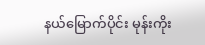နယ်မြောက်ပိုင်း မုန်းကိုး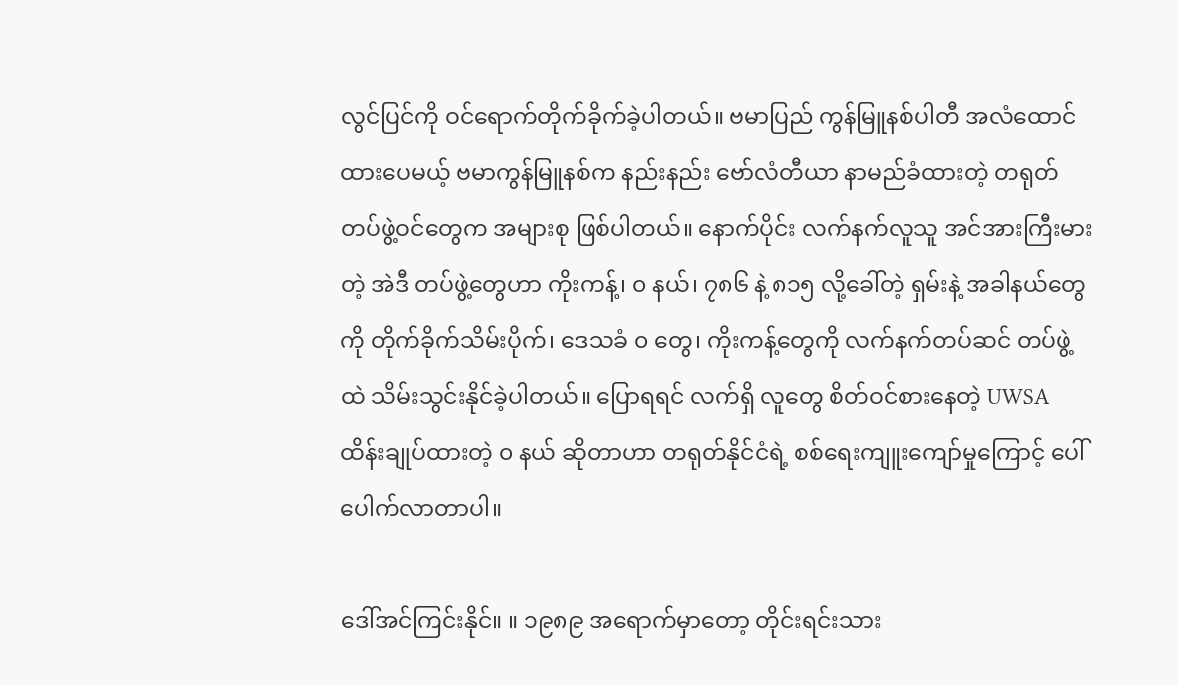လွင်ပြင်ကို ဝင်ရောက်တိုက်ခိုက်ခဲ့ပါတယ်။ ဗမာပြည် ကွန်မြူနစ်ပါတီ အလံထောင်ထားပေမယ့် ဗမာကွန်မြူနစ်က နည်းနည်း ဗော်လံတီယာ နာမည်ခံထားတဲ့ တရုတ်တပ်ဖွဲ့ဝင်တွေက အများစု ဖြစ်ပါတယ်။ နောက်ပိုင်း လက်နက်လူသူ အင်အားကြီးမားတဲ့ အဲဒီ တပ်ဖွဲ့တွေဟာ ကိုးကန့်၊ ၀ နယ်၊ ၇၈၆ နဲ့ ၈၁၅ လို့ခေါ်တဲ့ ရှမ်းနဲ့ အခါနယ်တွေကို တိုက်ခိုက်သိမ်းပိုက်၊ ဒေသခံ ၀ တွေ၊ ကိုးကန့်တွေကို လက်နက်တပ်ဆင် တပ်ဖွဲ့ထဲ သိမ်းသွင်းနိုင်ခဲ့ပါတယ်။ ပြောရရင် လက်ရှိ လူတွေ စိတ်ဝင်စားနေတဲ့ UWSA ထိန်းချုပ်ထားတဲ့ ၀ နယ် ဆိုတာဟာ တရုတ်နိုင်ငံရဲ့ စစ်ရေးကျူးကျော်မှုကြောင့် ပေါ်ပေါက်လာတာပါ။

ဒေါ်အင်ကြင်းနိုင်။ ။ ၁၉၈၉ အရောက်မှာတော့ တိုင်းရင်းသား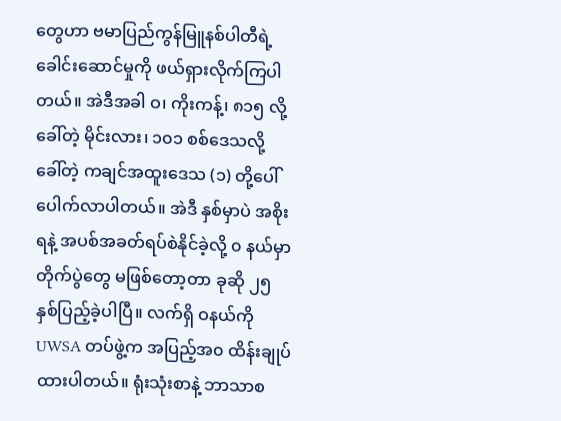တွေဟာ ဗမာပြည်ကွန်မြူနစ်ပါတီရဲ့ ခေါင်းဆောင်မှုကို ဖယ်ရှားလိုက်ကြပါတယ်။ အဲဒီအခါ ဝ၊ ကိုးကန့်၊ ၈၁၅ လို့ခေါ်တဲ့ မိုင်းလား၊ ၁၀၁ စစ်ဒေသလို့ ခေါ်တဲ့ ကချင်အထူးဒေသ (၁) တို့ပေါ်ပေါက်လာပါတယ်။ အဲဒီ နှစ်မှာပဲ အစိုးရနဲ့ အပစ်အခတ်ရပ်စဲနိုင်ခဲ့လို့ ၀ နယ်မှာ တိုက်ပွဲတွေ မဖြစ်တော့တာ ခုဆို ၂၅ နှစ်ပြည့်ခဲ့ပါပြီ။ လက်ရှိ ဝနယ်ကို UWSA တပ်ဖွဲ့က အပြည့်အ၀ ထိန်းချုပ်ထားပါတယ်။ ရုံးသုံးစာနဲ့ ဘာသာစ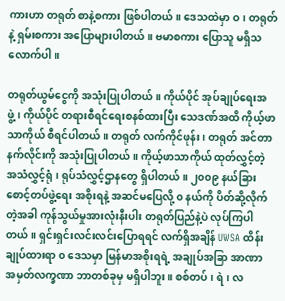ကားဟာ တရုတ် စာနဲ့စကား ဖြစ်ပါတယ်။ ဒေသထဲမှာ ဝ၊ တရုတ်နဲ့ ရှမ်းစကား အပြောများပါတယ်။ ဗမာစကား ပြောသူ မရှိသလောက်ပါ။

တရုတ်ယွမ်ငွေကို အသုံးပြုပါတယ်။ ကိုယ်ပိုင် အုပ်ချုပ်ရေးအဖွဲ့၊ ကိုယ်ပိုင် တရားစီရင်ရေးစနစ်ထားပြီး သေဒဏ်အထိ ကိုယ့်ဖာသာကိုယ် စီရင်ပါတယ်။ တရုတ် လက်ကိုင်ဖုန်း၊ တရုတ် အင်တာနက်လိုင်းကို အသုံးပြုပါတယ်။ ကိုယ့်ဖာသာကိုယ် ထုတ်လွှင့်တဲ့ အသံလွှင့်ရုံ၊ ရုပ်သံလွှင့်ဌာနတွေ ရှိပါတယ်။ ၂၀၀၉ နယ်ခြားစောင့်တပ်ဖွဲ့ရေး အစိုးရနဲ့ အဆင်မပြေလို့ ၀ နယ်ကို ပိတ်ဆို့လိုက်တဲ့အခါ ကုန်သွယ်မှုအားလုံးနီးပါး တရုတ်ပြည်နဲ့ပဲ လုပ်ကြပါတယ်။ ရှင်းရှင်းလင်းလင်းပြောရရင် လက်ရှိအချိန် UWSA ထိန်းချုပ်ထားရာ ၀ ဒေသမှာ မြန်မာအစိုးရရဲ့ အချုပ်အခြာ အာဏာ အမှတ်လက္ခဏာ ဘာတစ်ခုမှ မရှိပါဘူး။ စစ်တပ်၊ ရဲ၊ လ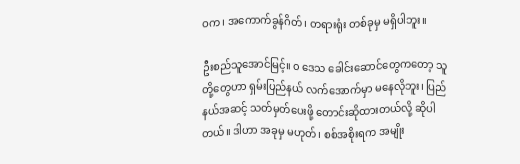ဝက၊ အကောက်ခွန်ဂိတ်၊ တရားရုံး တစ်ခုမှ မရှိပါဘူး။

ဦးစည်သူအောင်မြင့်။ ၀ ဒေသ ခေါင်းဆောင်တွေကတော့ သူတို့တွေဟာ ရှမ်းပြည်နယ် လက်အောက်မှာ မနေလိုဘူး၊ ပြည်နယ်အဆင့် သတ်မှတ်ပေးဖို့ တောင်းဆိုထားတယ်လို့ ဆိုပါတယ်။ ဒါဟာ အခုမှ မဟုတ်၊ စစ်အစိုးရက အမျိုး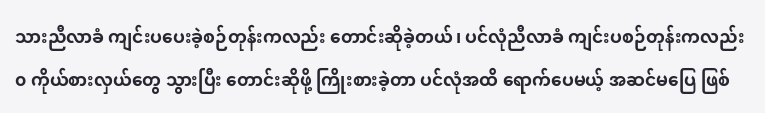သားညီလာခံ ကျင်းပပေးခဲ့စဉ်တုန်းကလည်း တောင်းဆိုခဲ့တယ်၊ ပင်လုံညီလာခံ ကျင်းပစဉ်တုန်းကလည်း ၀ ကိုယ်စားလှယ်တွေ သွားပြီး တောင်းဆိုဖို့ ကြိုးစားခဲ့တာ ပင်လုံအထိ ရောက်ပေမယ့် အဆင်မပြေ ဖြစ်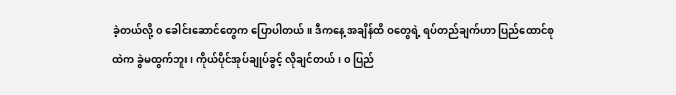ခဲ့တယ်လို့ ၀ ခေါင်းဆောင်တွေက ပြောပါတယ်။ ဒီကနေ့ အချိန်ထိ ဝတွေရဲ့ ရပ်တည်ချက်ဟာ ပြည်ထောင်စုထဲက ခွဲမထွက်ဘူး၊ ကိုယ်ပိုင်အုပ်ချုပ်ခွင့် လိုချင်တယ်၊ ၀ ပြည်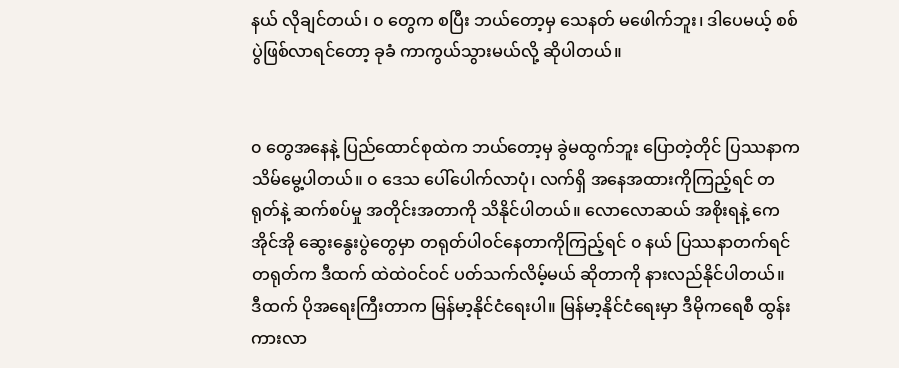နယ် လိုချင်တယ်၊ ၀ တွေက စပြီး ဘယ်တော့မှ သေနတ် မဖေါက်ဘူး၊ ဒါပေမယ့် စစ်ပွဲဖြစ်လာရင်တော့ ခုခံ ကာကွယ်သွားမယ်လို့ ဆိုပါတယ်။


၀ တွေအနေနဲ့ ပြည်ထောင်စုထဲက ဘယ်တော့မှ ခွဲမထွက်ဘူး ပြောတဲ့တိုင် ပြဿနာက သိမ်မွေ့ပါတယ်။ ၀ ဒေသ ပေါ်ပေါက်လာပုံ၊ လက်ရှိ အနေအထားကိုကြည့်ရင် တရုတ်နဲ့ ဆက်စပ်မှု အတိုင်းအတာကို သိနိုင်ပါတယ်။ လောလောဆယ် အစိုးရနဲ့ ကေအိုင်အို ဆွေးနွေးပွဲတွေမှာ တရုတ်ပါဝင်နေတာကိုကြည့်ရင် ၀ နယ် ပြဿနာတက်ရင် တရုတ်က ဒီထက် ထဲထဲဝင်ဝင် ပတ်သက်လိမ့်မယ် ဆိုတာကို နားလည်နိုင်ပါတယ်။
ဒီထက် ပိုအရေးကြီးတာက မြန်မာ့နိုင်ငံရေးပါ။ မြန်မာ့နိုင်ငံရေးမှာ ဒီမိုကရေစီ ထွန်းကားလာ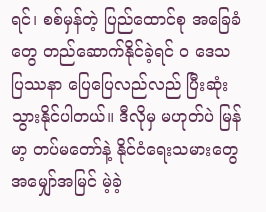ရင်၊ စစ်မှန်တဲ့ ပြည်ထောင်စု အခြေခံတွေ တည်ဆောက်နိုင်ခဲ့ရင် ၀ ဒေသ ပြဿနာ ပြေပြေလည်လည် ပြီးဆုံးသွားနိုင်ပါတယ်။ ဒီလိုမှ မဟုတ်ပဲ မြန်မာ့ တပ်မတော်နဲ့ နိုင်ငံရေးသမားတွေ အမျှော်အမြင် မဲ့ခဲ့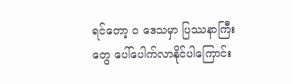ရင်တော့ ၀ ဒေသမှာ ပြဿနာကြီးတွေ ပေါ်ပေါက်လာနိုင်ပါကြောင်း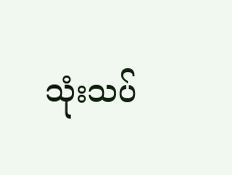သုံးသပ်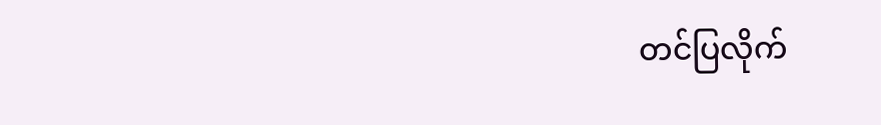တင်ပြလိုက်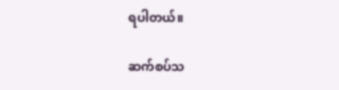ရပါတယ်။

ဆက်စပ်သ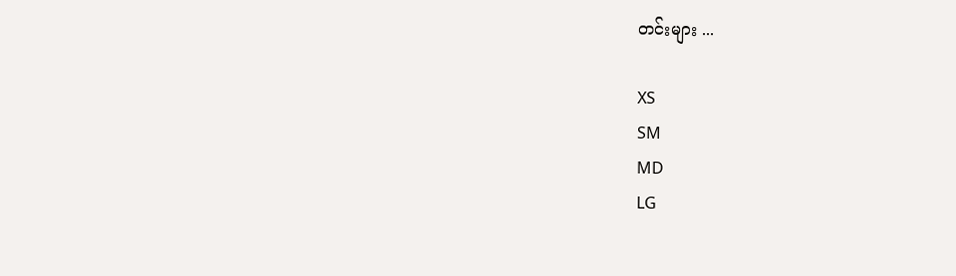တင်းများ ...

XS
SM
MD
LG